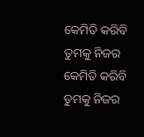କେମିତି କରିବି ତୁମକୁ ନିଜର
କେମିତି କରିବି ତୁମକୁ ନିଜର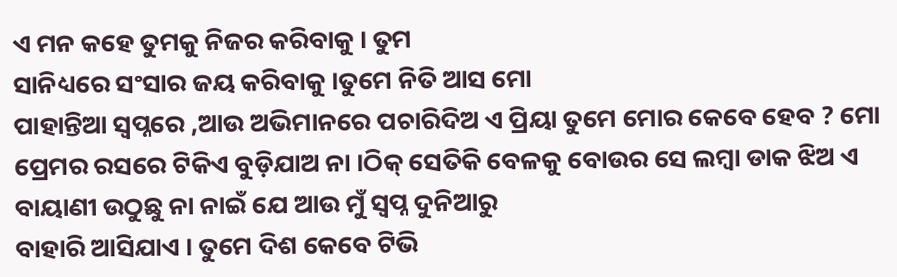ଏ ମନ କହେ ତୁମକୁ ନିଜର କରିବାକୁ । ତୁମ
ସାନିଧ୍ୟରେ ସଂସାର ଜୟ କରିବାକୁ ।ତୁମେ ନିତି ଆସ ମୋ
ପାହାନ୍ତିଆ ସ୍ୱପ୍ନରେ ,ଆଉ ଅଭିମାନରେ ପଚାରିଦିଅ ଏ ପ୍ରିୟା ତୁମେ ମୋର କେବେ ହେବ ? ମୋ ପ୍ରେମର ରସରେ ଟିକିଏ ବୁଡ଼ିଯାଅ ନା ।ଠିକ୍ ସେତିକି ବେଳକୁ ବୋଉର ସେ ଲମ୍ବା ଡାକ ଝିଅ ଏ ବାୟାଣୀ ଉଠୁଛୁ ନା ନାଇଁ ଯେ ଆଉ ମୁଁ ସ୍ଵପ୍ନ ଦୁନିଆରୁ
ବାହାରି ଆସିଯାଏ । ତୁମେ ଦିଶ କେବେ ଟିଭି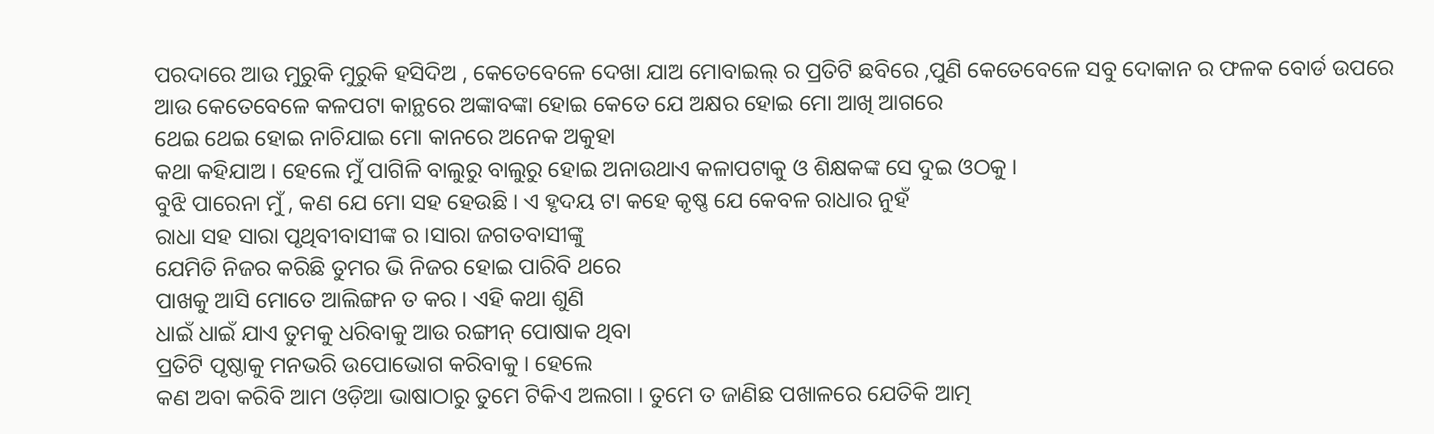ପରଦାରେ ଆଉ ମୁରୁକି ମୁରୁକି ହସିଦିଅ , କେତେବେଳେ ଦେଖା ଯାଅ ମୋବାଇଲ୍ ର ପ୍ରତିଟି ଛବିରେ ,ପୁଣି କେତେବେଳେ ସବୁ ଦୋକାନ ର ଫଳକ ବୋର୍ଡ ଉପରେ ଆଉ କେତେବେଳେ କଳପଟା କାନ୍ଥରେ ଅଙ୍କାବଙ୍କା ହୋଇ କେତେ ଯେ ଅକ୍ଷର ହୋଇ ମୋ ଆଖି ଆଗରେ
ଥେଇ ଥେଇ ହୋଇ ନାଚିଯାଇ ମୋ କାନରେ ଅନେକ ଅକୁହା
କଥା କହିଯାଅ । ହେଲେ ମୁଁ ପାଗିଳି ବାଲୁରୁ ବାଲୁରୁ ହୋଇ ଅନାଉଥାଏ କଳାପଟାକୁ ଓ ଶିକ୍ଷକଙ୍କ ସେ ଦୁଇ ଓଠକୁ ।
ବୁଝି ପାରେନା ମୁଁ , କଣ ଯେ ମୋ ସହ ହେଉଛି । ଏ ହୃଦୟ ଟା କହେ କୃଷ୍ଣ ଯେ କେବଳ ରାଧାର ନୁହଁ
ରାଧା ସହ ସାରା ପୃଥିବୀବାସୀଙ୍କ ର ।ସାରା ଜଗତବାସୀଙ୍କୁ
ଯେମିତି ନିଜର କରିଛି ତୁମର ଭି ନିଜର ହୋଇ ପାରିବି ଥରେ
ପାଖକୁ ଆସି ମୋତେ ଆଲିଙ୍ଗନ ତ କର । ଏହି କଥା ଶୁଣି
ଧାଇଁ ଧାଇଁ ଯାଏ ତୁମକୁ ଧରିବାକୁ ଆଉ ରଙ୍ଗୀନ୍ ପୋଷାକ ଥିବା
ପ୍ରତିଟି ପୃଷ୍ଠାକୁ ମନଭରି ଉପୋଭୋଗ କରିବାକୁ । ହେଲେ
କଣ ଅବା କରିବି ଆମ ଓଡ଼ିଆ ଭାଷାଠାରୁ ତୁମେ ଟିକିଏ ଅଲଗା । ତୁମେ ତ ଜାଣିଛ ପଖାଳରେ ଯେତିକି ଆତ୍ମ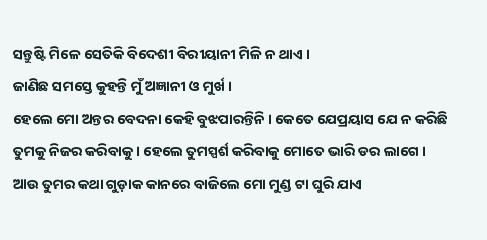ସନ୍ତୁଷ୍ଟି ମିଳେ ସେତିକି ବିଦେଶୀ ବିରୀୟାନୀ ମିଳି ନ ଥାଏ ।
ଜାଣିଛ ସମସ୍ତେ କୁହନ୍ତି ମୁଁ ଅଜ୍ଞାନୀ ଓ ମୁର୍ଖ ।
ହେଲେ ମୋ ଅନ୍ତର ବେଦନା କେହି ବୁଝପାରନ୍ତିନି । କେତେ ଯେପ୍ରୟାସ ଯେ ନ କରିଛି ତୁମକୁ ନିଜର କରିବାକୁ । ହେଲେ ତୁମସ୍ପର୍ଶ କରିବାକୁ ମୋତେ ଭାରି ଡର ଲାଗେ । ଆଉ ତୁମର କଥା ଗୁଡ଼ାକ କାନରେ ବାଜିଲେ ମୋ ମୁଣ୍ଡ ଟା ଘୁରି ଯାଏ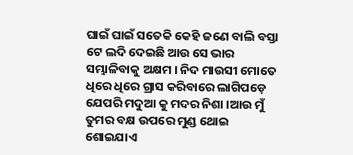ଘାଇଁ ଘାଇଁ ସତେକି କେହି ଜଣେ ବାଲି ବସ୍ତା ଟେ ଲଦି ଦେଇଛି ଆଉ ସେ ଭାର ସମ୍ଭାଳିବାକୁ ଅକ୍ଷମ । ନିଦ ମାଉସୀ ମୋତେ ଧିରେ ଧିରେ ଗ୍ରାସ କରିବାରେ ଲାଗିପଡ଼େ ଯେପରି ମଦୁଆ କୁ ମଦର ନିଶା ।ଆଉ ମୁଁ ତୁମର ବକ୍ଷ ଉପରେ ମୁଣ୍ଡ ଥୋଇ ଶୋଇଯାଏ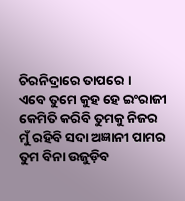ଚିରନିଦ୍ରାରେ ତାପରେ ।
ଏବେ ତୁମେ କୁହ ହେ ଇଂରାଜୀ
କେମିତି କରିବି ତୁମକୁ ନିଜର
ମୁଁ ରହିବି ସଦା ଅଜ୍ଞାନୀ ପାମର
ତୁମ ବିନା ଉଜୁଡ଼ିବ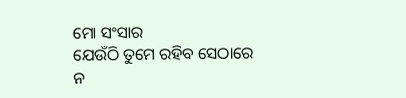ମୋ ସଂସାର
ଯେଉଁଠି ତୁମେ ରହିବ ସେଠାରେ
ନ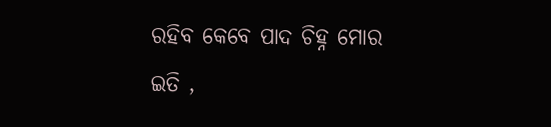ରହିବ କେବେ ପାଦ ଚିହ୍ନ ମୋର
ଇତି ,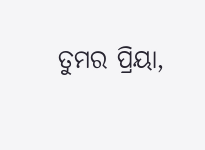ତୁମର ପ୍ରିୟା,